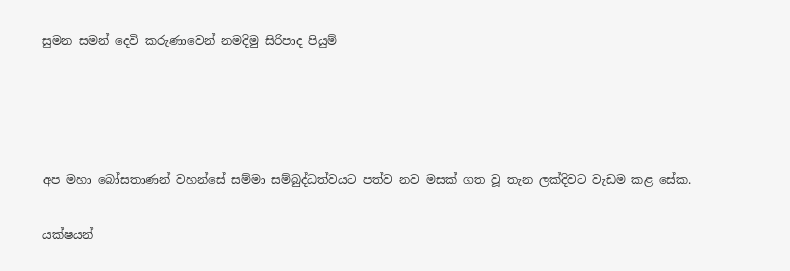සුමන සමන් දෙවි කරුණ‍ාවෙන් නමදිමු සිරිපාද පියුම්




අප මහා බෝසතාණන් වහන්සේ සම්මා සම්බුද්ධත්වයට පත්ව නව මසක් ගත වූ තැන ලක්දිවට වැඩම කළ සේක.

යක්ෂයන්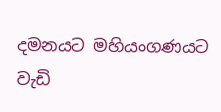දමනයට මහියංගණයට වැඩි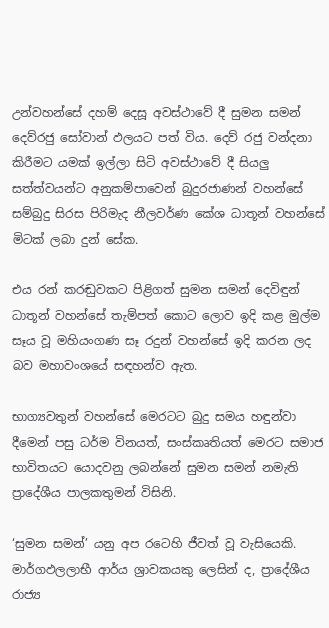උන්වහන්සේ දහම් දෙසූ අවස්ථාවේ දී සුමන සමන් දෙව්රජු සෝවාන් ඵලයට පත් විය. දෙව් රජු වන්දනා කිරීමට යමක් ඉල්ලා සිටි අවස්ථාවේ දී සියලු සත්ත්වයන්ට අනුකම්පාවෙන් බුදුරජාණන් වහන්සේ සම්බුදු සිරස පිරිමැද නීලවර්ණ කේශ ධාතූන් වහන්සේ මිටක් ලබා දුන් සේක.

එය රන් කරඬුවකට පිළිගත් සුමන සමන් දෙවිඳුන් ධාතූන් වහන්සේ තැම්පත් කොට ලොව ඉදි කළ මුල්ම සෑය වූ මහියංගණ සෑ රදුන් වහන්සේ ඉදි කරන ලද බව මහාවංශයේ සඳහන්ව ඇත.

භාග්‍යවතුන් වහන්සේ මෙරටට බුදු සමය හඳුන්වා දීමෙන් පසු ධර්ම විනයත්, සංස්කෘතියත් මෙරට සමාජ භාවිතයට යොදවනු ලබන්නේ සුමන සමන් නමැති ප්‍රාදේශීය පාලකතුමන් විසිනි.

‘සුමන සමන්’ යනු අප රටෙහි ජීවත් වූ වැසියෙකි. මාර්ගඵලලාභී ආර්ය ශ්‍රාවකයකු ලෙසින් ද, ප්‍රාදේශීය රාජ්‍ය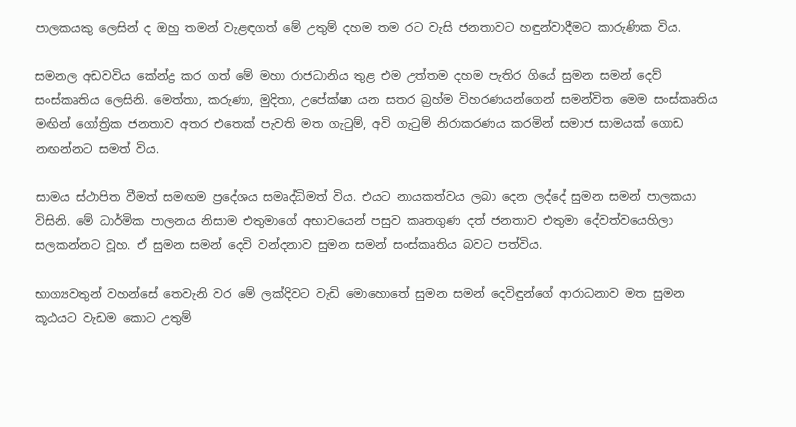පාලකයකු ලෙසින් ද ඔහු තමන් වැළඳගත් මේ උතුම් දහම තම රට වැසි ජනතාවට හඳුන්වාදීමට කාරුණික විය.

සමනල අඩවවිය කේන්ද්‍ර කර ගත් මේ මහා රාජධානිය තුළ එම උත්තම දහම පැතිර ගියේ සුමන සමන් දෙව් සංස්කෘතිය ලෙසිනි. මෙත්තා, කරුණා, මුදිතා, උපේක්ෂා යන සතර බ්‍රහ්ම විහරණයන්ගෙන් සමන්විත මෙම සංස්කෘතිය මඟින් ගෝත්‍රික ජනතාව අතර එතෙක් පැවති මත ගැටුම්, අවි ගැටුම් නිරාකරණය කරමින් සමාජ සාමයක් ගොඩ නඟන්නට සමත් විය.

සාමය ස්ථාපිත වීමත් සමඟම ප්‍රදේශය සමෘද්ධිමත් විය. එයට නායකත්වය ලබා දෙන ලද්දේ සුමන සමන් පාලකයා විසිනි. මේ ධාර්මික පාලනය නිසාම එතුමාගේ අභාවයෙන් පසුව කෘතගුණ දත් ජනතාව එතුමා දේවත්වයෙහිලා සලකන්නට වූහ. ඒ සුමන සමන් දෙවි වන්දනාව සුමන සමන් සංස්කෘතිය බවට පත්විය.

භාග්‍යවතුන් වහන්සේ තෙවැනි වර මේ ලක්දිවට වැඩි මොහොතේ සුමන සමන් දෙවිඳුන්ගේ ආරාධනාව මත සුමන කූඨයට වැඩම කොට උතුම්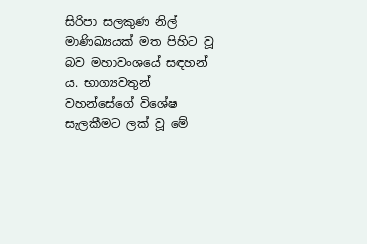සිරිපා සලකුණ නිල් මාණිඛ්‍යයක් මත පිහිට වූ බව මහාවංශයේ සඳහන් ය. භාග්‍යවතුන් වහන්සේගේ විශේෂ සැලකීමට ලක් වූ මේ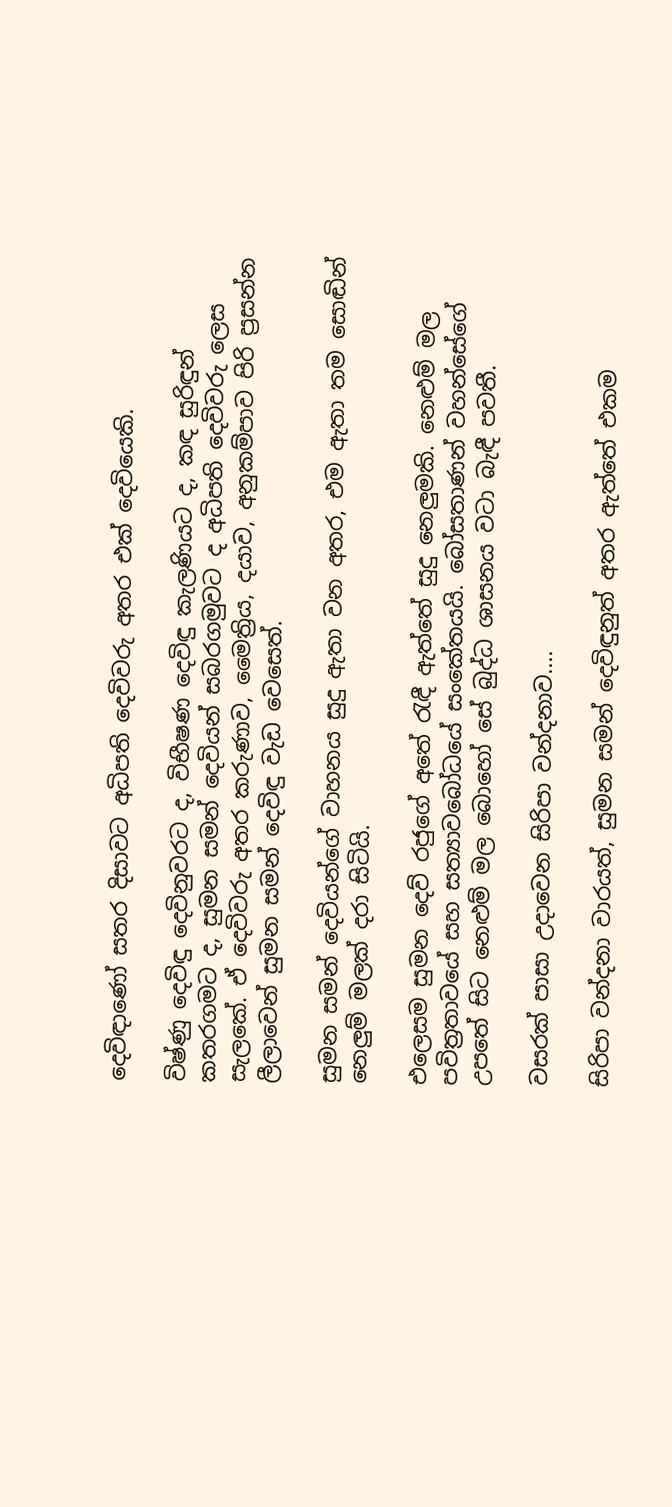දෙවිඳාණෝ සතර දිසාවට අධිපති දෙවිවරු අතර එක් දෙවියෙකි.

විෂ්ණු දෙවිඳු දෙවිනුවරට ද, විභීෂණ දෙවිඳු කැලණියට ද, කඳ සුරිඳුන් කතරගමට ද, සුමන සමන් දෙවියන් සබරගමුවට ද අධිපති දෙවිවරු ලෙස සැලකේ. ඒ දෙවිවරු අතර කරුණාව, මෛත්‍රිය, දයාව, අනුකම්පාව පිරි ප්‍රසන්න ලීලාවෙන් සුමන සමන් දෙවිඳු වැඩ වෙසෙත්.

සුමන සමන් දෙවියන්ගේ වාහනය සුදු ඇතා වන අතර, එම ඇතා තම සොඬින් නෙලුම් මලක් දරා සිටියි.

එලෙසම සුමන දෙව් රජුගේ අතේ රැඳී ඇත්තේ සුදු නෙලුමකි. නෙළුම් මල පවිත්‍රතාවයේ සහ සත්‍යාවබෝධයේ සංකේතයයි. බෝසතාණන් වහන්සේගේ උපතේ සිට නෙළුම් මල බොහෝ සේ බුද්ධ ශාසනය වටා බැඳී පවතී.

වසරක් පාසා උදාවෙන සිරිපා වන්දනාව....

සිරිපා වන්දනා වාරයත්, සුමන සමන් දෙවිඳුනුත් අතර ඇත්තේ එකම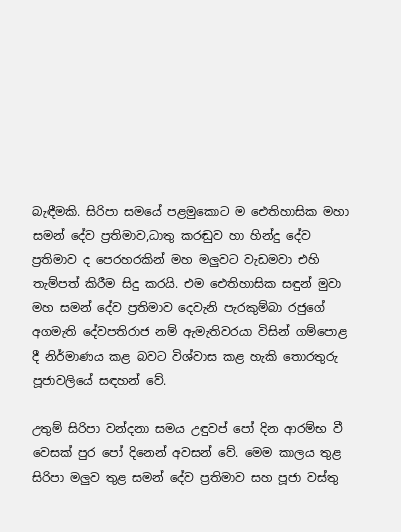බැඳීමකි. සිරිපා සමයේ පළමුකොට ම ඓතිහාසික මහා සමන් දේව ප්‍රතිමාව,ධාතු කරඬුව හා හින්දු දේව ප්‍රතිමාව ද පෙරහරකින් මහ මලුවට වැඩමවා එහි තැම්පත් කිරීම සිදු කරයි. එම ඓතිහාසික සඳුන් මුවා මහ සමන් දේව ප්‍රතිමාව දෙවැනි පැරකුම්බා රජුගේ අගමැති දේවපතිරාජ නම් ඇමැතිවරයා විසින් ගම්පොළ දී නිර්මාණය කළ බවට විශ්වාස කළ හැකි තොරතුරු පූජාවලියේ සඳහන් වේ.

උතුම් සිරිපා වන්දනා සමය උඳුවප් පෝ දින ආරම්භ වී වෙසක් පුර පෝ දිනෙන් අවසන් වේ. මෙම කාලය තුළ සිරිපා මලුව තුළ සමන් දේව ප්‍රතිමාව සහ පූජා වස්තු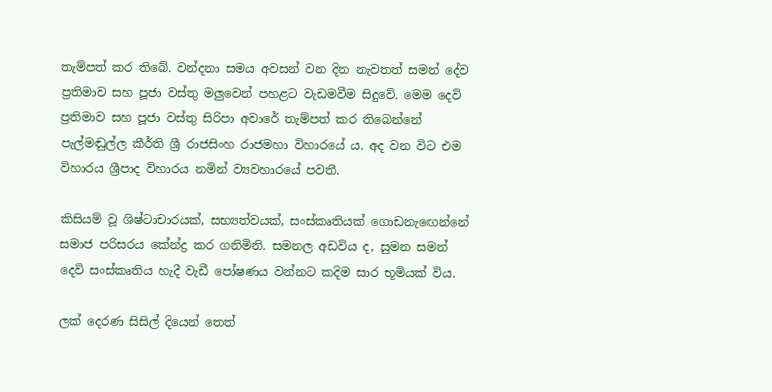තැම්පත් කර තිබේ. වන්දනා සමය අවසන් වන දින නැවතත් සමන් දේව ප්‍රතිමාව සහ පූජා වස්තු මලුවෙන් පහළට වැඩමවීම සිදුවේ. මෙම දෙවි ප්‍රතිමාව සහ පූජා වස්තු සිරිපා අවාරේ තැම්පත් කර තිබෙන්නේ පැල්මඬුල්ල කීර්ති ශ්‍රී රාජසිංහ රාජමහා විහාරයේ ය. අද වන විට එම විහාරය ශ්‍රීපාද විහාරය නමින් ව්‍යවහාරයේ පවතී.

කිසියම් වූ ශිෂ්ටාචාරයක්, සභ්‍යත්වයක්, සංස්කෘතියක් ගොඩනැඟෙන්නේ සමාජ පරිසරය කේන්ද්‍ර කර ගනිමිනි. සමනල අඩවිය ද, සුමන සමන් දෙවි සංස්කෘතිය හැදී වැඩී පෝෂණය වන්නට කදිම සාර භූමියක් විය.

ලක් දෙරණ සිසිල් දියෙන් තෙත්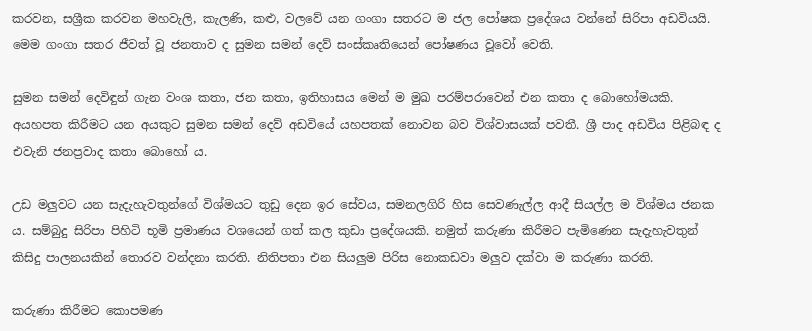කරවන, සශ්‍රීක කරවන මහවැලි, කැලණි, කළු, වලවේ යන ගංගා සතරට ම ජල පෝෂක ප්‍රදේශය වන්නේ සිරිපා අඩවියයි. මෙම ගංගා සතර ජීවත් වූ ජනතාව ද සුමන සමන් දෙව් සංස්කෘතියෙන් පෝෂණය වූවෝ වෙති.

සුමන සමන් දෙවිඳුන් ගැන වංශ කතා, ජන කතා, ඉතිහාසය මෙන් ම මුඛ පරම්පරාවෙන් එන කතා ද බොහෝමයකි. අයහපත කිරීමට යන අයකුට සුමන සමන් දෙව් අඩවියේ යහපතක් නොවන බව විශ්වාසයක් පවතී. ශ්‍රී පාද අඩවිය පිළිබඳ ද එවැනි ජනප්‍රවාද කතා බොහෝ ය.

උඩ මලුවට යන සැදැහැවතුන්ගේ විශ්මයට තුඩු දෙන ඉර සේවය, සමනලගිරි හිස සෙවණැල්ල ආදී සියල්ල ම විශ්මය ජනක ය. සම්බුදු සිරිපා පිහිටි භූමි ප්‍රමාණය වශයෙන් ගත් කල කුඩා ප්‍රදේශයකි. නමුත් කරුණා කිරීමට පැමිණෙන සැදැහැවතුන් කිසිදු පාලනයකින් තොරව වන්දනා කරති. නිතිපතා එන සියලුම පිරිස නොකඩවා මලුව දක්වා ම කරුණා කරති.

කරුණා කිරීමට කොපමණ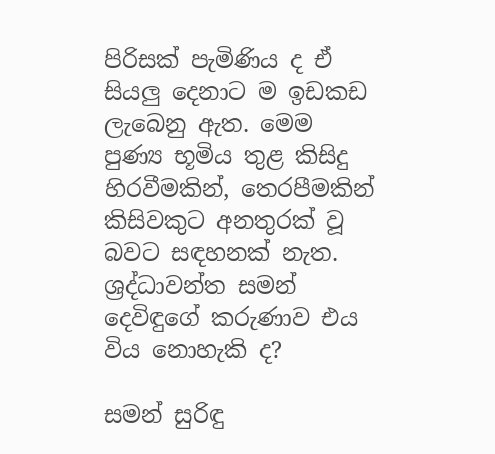පිරිසක් පැමිණිය ද ඒ සියලු දෙනාට ම ඉඩකඩ ලැබෙනු ඇත. මෙම පුණ්‍ය භූමිය තුළ කිසිදු හිරවීමකින්, තෙරපීමකින් කිසිවකුට අනතුරක් වූ බවට සඳහනක් නැත. ශ්‍රද්ධාවන්ත සමන් දෙවිඳුගේ කරුණාව එය විය නොහැකි ද?

සමන් සුරිඳු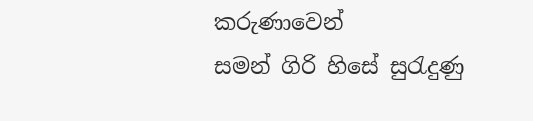කරුණාවෙන්
සමන් ගිරි හිසේ සුරැදුණු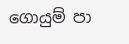ගොයුම් පා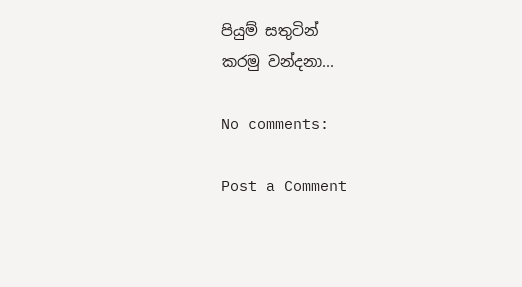පියුම් සතුටින්
කරමු වන්දනා...

No comments:

Post a Comment